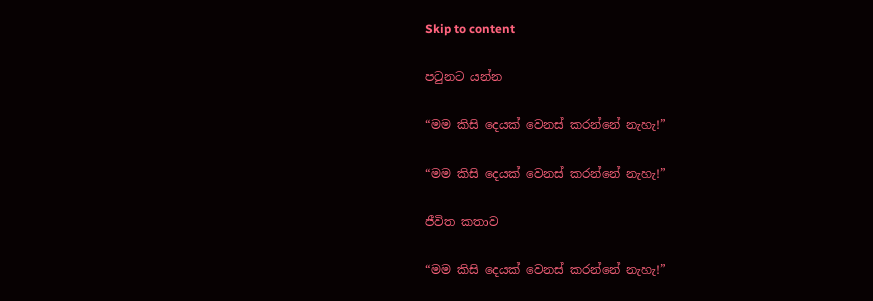Skip to content

පටුනට යන්න

“මම කිසි දෙයක් වෙනස් කරන්නේ නැහැ!”

“මම කිසි දෙයක් වෙනස් කරන්නේ නැහැ!”

ජීවිත කතාව

“මම කිසි දෙයක් වෙනස් කරන්නේ නැහැ!”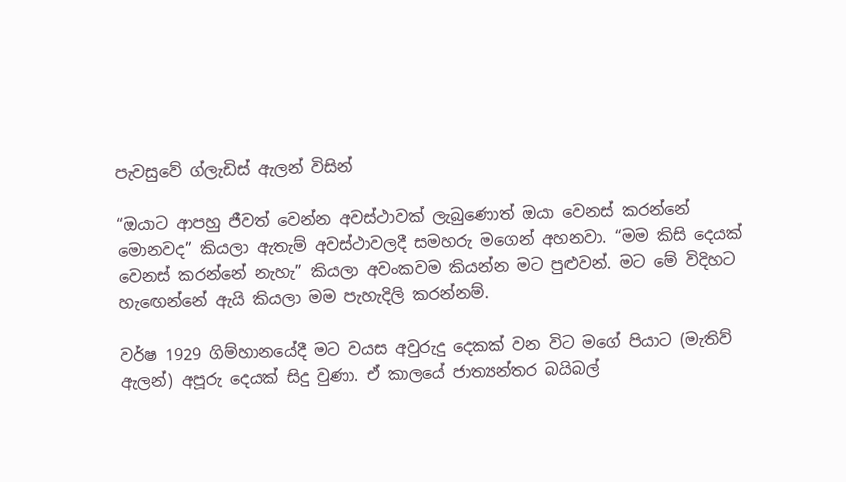පැවසුවේ ග්ලැඩිස් ඇලන් විසින්

“ඔයාට ආපහු ජීවත් වෙන්න අවස්ථාවක් ලැබුණොත් ඔයා වෙනස් කරන්නේ මොනවද” කියලා ඇතැම් අවස්ථාවලදී සමහරු මගෙන් අහනවා. “මම කිසි දෙයක් වෙනස් කරන්නේ නැහැ” කියලා අවංකවම කියන්න මට පුළුවන්. මට මේ විදිහට හැඟෙන්නේ ඇයි කියලා මම පැහැදිලි කරන්නම්.

වර්ෂ 1929 ගිම්හානයේදී මට වයස අවුරුදු දෙකක් වන විට මගේ පියාට (මැතිව් ඇලන්) අපූරු දෙයක් සිදු වුණා. ඒ කාලයේ ජාත්‍යන්තර බයිබල්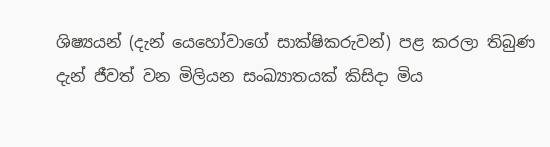ශිෂ්‍යයන් (දැන් යෙහෝවාගේ සාක්ෂිකරුවන්) පළ කරලා තිබුණ දැන් ජීවත් වන මිලියන සංඛ්‍යාතයක් කිසිදා මිය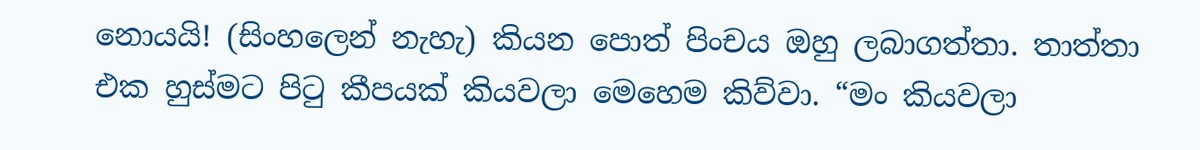නොයයි! (සිංහලෙන් නැහැ) කියන පොත් පිංචය ඔහු ලබාගත්තා. තාත්තා එක හුස්මට පිටු කීපයක් කියවලා මෙහෙම කිව්වා. “මං කියවලා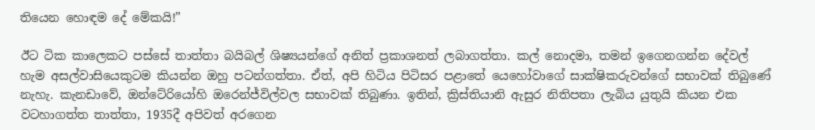තියෙන හොඳම දේ මේකයි!”

ඊට ටික කාලෙකට පස්සේ තාත්තා බයිබල් ශිෂ්‍යයන්ගේ අනිත් ප්‍රකාශනත් ලබාගත්තා. කල් නොදමා, තමන් ඉගෙනගන්න දේවල් හැම අසල්වාසියෙකුටම කියන්න ඔහු පටන්ගත්තා. ඒත්, අපි හිටිය පිටිසර පළාතේ යෙහෝවාගේ සාක්ෂිකරුවන්ගේ සභාවක් තිබුණේ නැහැ. කැනඩාවේ, ඔන්ටේරියෝහි ඔරෙන්ජ්විල්වල සභාවක් තිබුණා. ඉතින්, ක්‍රිස්තියානි ඇසුර නිතිපතා ලැබිය යුතුයි කියන එක වටහාගත්ත තාත්තා, 1935දී අපිවත් අරගෙන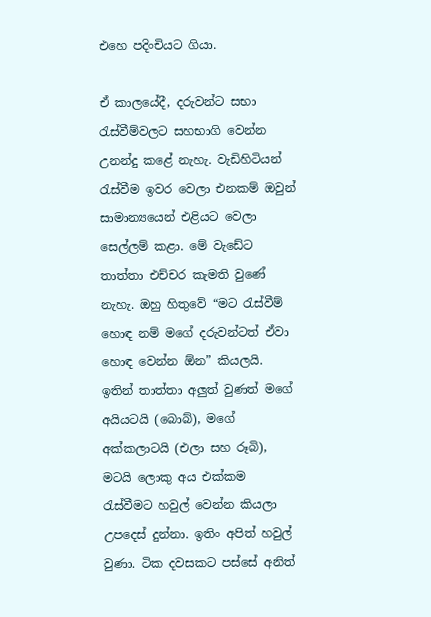එහෙ පදිංචියට ගියා.

ඒ කාලයේදී, දරුවන්ට සභා රැස්වීම්වලට සහභාගි වෙන්න උනන්දු කළේ නැහැ. වැඩිහිටියන් රැස්වීම ඉවර වෙලා එනකම් ඔවුන් සාමාන්‍යයෙන් එළියට වෙලා සෙල්ලම් කළා. මේ වැඩේට තාත්තා එච්චර කැමති වුණේ නැහැ. ඔහු හිතුවේ “මට රැස්වීම් හොඳ නම් මගේ දරුවන්ටත් ඒවා හොඳ වෙන්න ඕන” කියලයි. ඉතින් තාත්තා අලුත් වුණත් මගේ අයියටයි (බොබ්), මගේ අක්කලාටයි (එලා සහ රූබි), මටයි ලොකු අය එක්කම රැස්වීමට හවුල් වෙන්න කියලා උපදෙස් දුන්නා. ඉතිං අපිත් හවුල් වුණා. ටික දවසකට පස්සේ අනිත්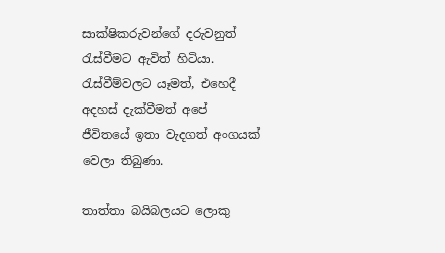සාක්ෂිකරුවන්ගේ දරුවනුත් රැස්වීමට ඇවිත් හිටියා. රැස්වීම්වලට යෑමත්, එහෙදී අදහස් දැක්වීමත් අපේ ජීවිතයේ ඉතා වැදගත් අංගයක් වෙලා තිබුණා.

තාත්තා බයිබලයට ලොකු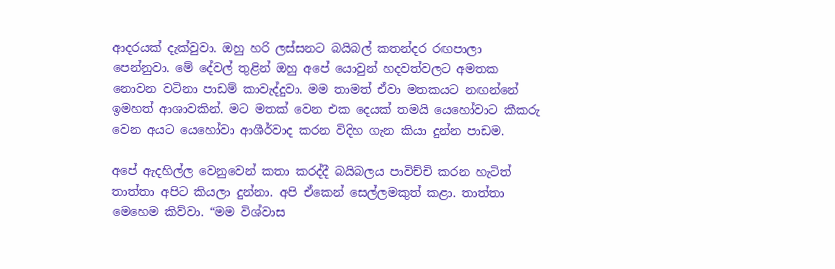ආදරයක් දැක්වුවා. ඔහු හරි ලස්සනට බයිබල් කතන්දර රඟපාලා පෙන්නුවා. මේ දේවල් තුළින් ඔහු අපේ යොවුන් හදවත්වලට අමතක නොවන වටිනා පාඩම් කාවැද්දුවා. මම තාමත් ඒවා මතකයට නඟන්නේ ඉමහත් ආශාවකින්. මට මතක් වෙන එක දෙයක් තමයි යෙහෝවාට කීකරු වෙන අයට යෙහෝවා ආශීර්වාද කරන විදිහ ගැන කියා දුන්න පාඩම.

අපේ ඇදහිල්ල වෙනුවෙන් කතා කරද්දී බයිබලය පාවිච්චි කරන හැටිත් තාත්තා අපිට කියලා දුන්නා. අපි ඒකෙන් සෙල්ලමකුත් කළා. තාත්තා මෙහෙම කිව්වා. “මම විශ්වාස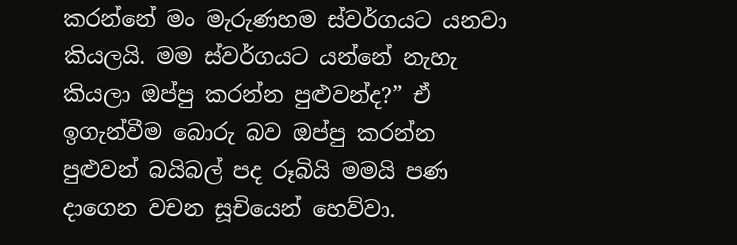කරන්නේ මං මැරුණහම ස්වර්ගයට යනවා කියලයි. මම ස්වර්ගයට යන්නේ නැහැ කියලා ඔප්පු කරන්න පුළුවන්ද?” ඒ ඉගැන්වීම බොරු බව ඔප්පු කරන්න පුළුවන් බයිබල් පද රූබියි මමයි පණ දාගෙන වචන සූචියෙන් හෙව්වා.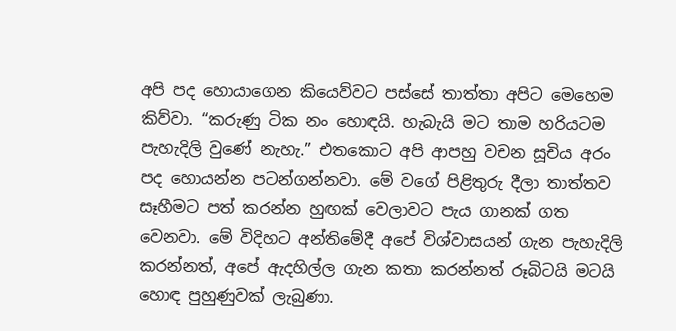අපි පද හොයාගෙන කියෙව්වට පස්සේ තාත්තා අපිට මෙහෙම කිව්වා. “කරුණු ටික නං හොඳයි. හැබැයි මට තාම හරියටම පැහැදිලි වුණේ නැහැ.” එතකොට අපි ආපහු වචන සූචිය අරං පද හොයන්න පටන්ගන්නවා. මේ වගේ පිළිතුරු දීලා තාත්තව සෑහීමට පත් කරන්න හුඟක් වෙලාවට පැය ගානක් ගත වෙනවා. මේ විදිහට අන්තිමේදී අපේ විශ්වාසයන් ගැන පැහැදිලි කරන්නත්, අපේ ඇදහිල්ල ගැන කතා කරන්නත් රූබිටයි මටයි හොඳ පුහුණුවක් ලැබුණා.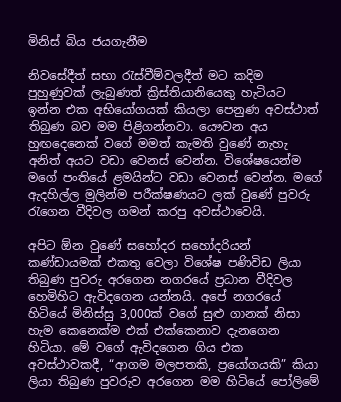මිනිස් බිය ජයගැනීම

නිවසේදීත් සභා රැස්වීම්වලදීත් මට කදිම පුහුණුවක් ලැබුණත් ක්‍රිස්තියානියෙකු හැටියට ඉන්න එක අභියෝගයක් කියලා පෙනුණ අවස්ථාත් තිබුණ බව මම පිළිගන්නවා. යෞවන අය හුඟදෙනෙක් වගේ මමත් කැමති වුණේ නැහැ අනිත් අයට වඩා වෙනස් වෙන්න. විශේෂයෙන්ම මගේ පංතියේ ළමයින්ට වඩා වෙනස් වෙන්න. මගේ ඇදහිල්ල මුලින්ම පරීක්ෂණයට ලක් වුණේ පුවරු රැගෙන වීදිවල ගමන් කරපු අවස්ථාවෙයි.

අපිට ඕන වුණේ සහෝදර සහෝදරියන් කණ්ඩායමක් එකතු වෙලා විශේෂ පණිවිඩ ලියා තිබුණ පුවරු අරගෙන නගරයේ ප්‍රධාන වීදිවල හෙමිහිට ඇවිදගෙන යන්නයි. අපේ නගරයේ හිටියේ මිනිස්සු 3,000ක් වගේ සුළු ගානක් නිසා හැම කෙනෙක්ම එක් එක්කෙනාව දැනගෙන හිටියා. මේ වගේ ඇවිදගෙන ගිය එක අවස්ථාවකදී, “ආගම මලපතකි, ප්‍රයෝගයකි” කියා ලියා තිබුණ පුවරුව අරගෙන මම හිටියේ පෝලිමේ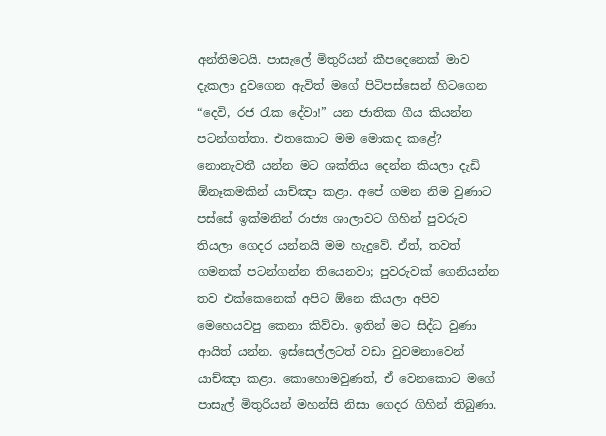අන්තිමටයි. පාසැලේ මිතුරියන් කීපදෙනෙක් මාව දැකලා දුවගෙන ඇවිත් මගේ පිටිපස්සෙන් හිටගෙන “දෙවි, රජ රැක දේවා!” යන ජාතික ගීය කියන්න පටන්ගත්තා. එතකොට මම මොකද කළේ? නොනැවතී යන්න මට ශක්තිය දෙන්න කියලා දැඩි ඕනෑකමකින් යාච්ඤා කළා. අපේ ගමන නිම වුණාට පස්සේ ඉක්මනින් රාජ්‍ය ශාලාවට ගිහින් පුවරුව තියලා ගෙදර යන්නයි මම හැදුවේ. ඒත්, තවත් ගමනක් පටන්ගන්න තියෙනවා; පුවරුවක් ගෙනියන්න තව එක්කෙනෙක් අපිට ඕනෙ කියලා අපිව මෙහෙයවපු කෙනා කිව්වා. ඉතින් මට සිද්ධ වුණා ආයිත් යන්න. ඉස්සෙල්ලටත් වඩා වුවමනාවෙන් යාච්ඤා කළා. කොහොමවුණත්, ඒ වෙනකොට මගේ පාසැල් මිතුරියන් මහන්සි නිසා ගෙදර ගිහින් තිබුණා.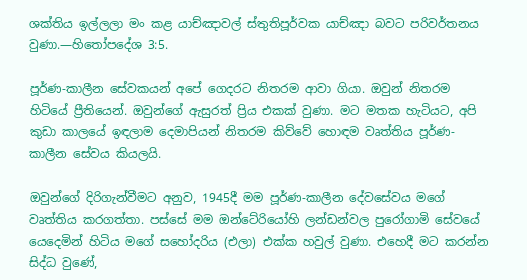ශක්තිය ඉල්ලලා මං කළ යාච්ඤාවල් ස්තුතිපූර්වක යාච්ඤා බවට පරිවර්තනය වුණා.—හිතෝපදේශ 3:5.

පූර්ණ-කාලීන සේවකයන් අපේ ගෙදරට නිතරම ආවා ගියා. ඔවුන් නිතරම හිටියේ ප්‍රීතියෙන්. ඔවුන්ගේ ඇසුරත් ප්‍රිය එකක් වුණා. මට මතක හැටියට, අපි කුඩා කාලයේ ඉඳලාම දෙමාපියන් නිතරම කිව්වේ හොඳම වෘත්තිය පූර්ණ-කාලීන සේවය කියලයි.

ඔවුන්ගේ දිරිගැන්වීමට අනුව, 1945දී මම පූර්ණ-කාලීන දේවසේවය මගේ වෘත්තිය කරගත්තා. පස්සේ මම ඔන්ටේරියෝහි ලන්ඩන්වල පුරෝගාමි සේවයේ යෙදෙමින් හිටිය මගේ සහෝදරිය (එලා) එක්ක හවුල් වුණා. එහෙදී මට කරන්න සිද්ධ වුණේ,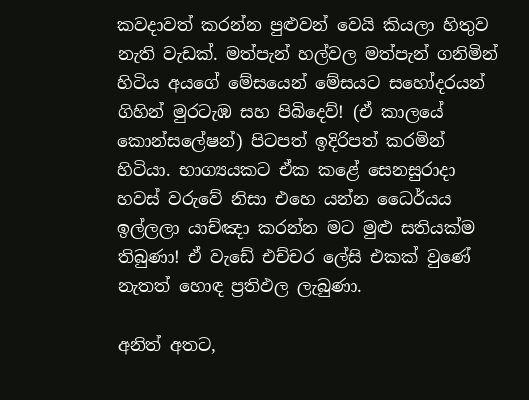කවදාවත් කරන්න පුළුවන් වෙයි කියලා හිතුව නැති වැඩක්. මත්පැන් හල්වල මත්පැන් ගනිමින් හිටිය අයගේ මේසයෙන් මේසයට සහෝදරයන් ගිහින් මුරටැඹ සහ පිබිදෙව්! (ඒ කාලයේ කොන්සලේෂන්) පිටපත් ඉදිරිපත් කරමින් හිටියා. භාග්‍යයකට ඒක කළේ සෙනසුරාදා හවස් වරුවේ නිසා එහෙ යන්න ධෛර්යය ඉල්ලලා යාච්ඤා කරන්න මට මුළු සතියක්ම තිබුණා! ඒ වැඩේ එච්චර ලේසි එකක් වුණේ නැතත් හොඳ ප්‍රතිඵල ලැබුණා.

අනිත් අතට,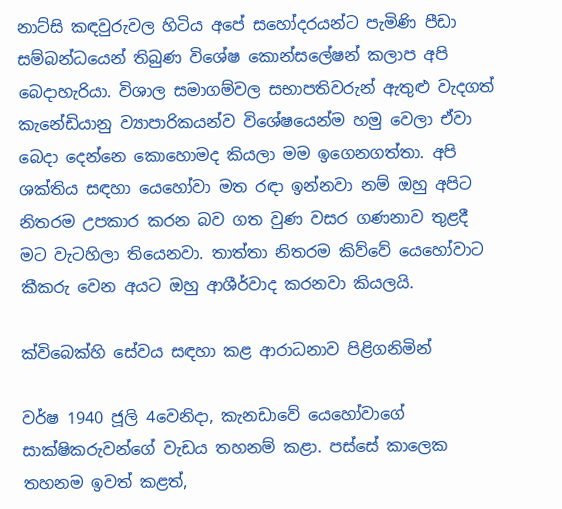නාට්සි කඳවුරුවල හිටිය අපේ සහෝදරයන්ට පැමිණි පීඩා සම්බන්ධයෙන් තිබුණ විශේෂ කොන්සලේෂන් කලාප අපි බෙදාහැරියා. විශාල සමාගම්වල සභාපතිවරුන් ඇතුළු වැදගත් කැනේඩියානු ව්‍යාපාරිකයන්ව විශේෂයෙන්ම හමු වෙලා ඒවා බෙදා දෙන්නෙ කොහොමද කියලා මම ඉගෙනගත්තා. අපි ශක්තිය සඳහා යෙහෝවා මත රඳා ඉන්නවා නම් ඔහු අපිට නිතරම උපකාර කරන බව ගත වුණ වසර ගණනාව තුළදී මට වැටහිලා තියෙනවා. තාත්තා නිතරම කිව්වේ යෙහෝවාට කීකරු වෙන අයට ඔහු ආශීර්වාද කරනවා කියලයි.

ක්විබෙක්හි සේවය සඳහා කළ ආරාධනාව පිළිගනිමින්

වර්ෂ 1940 ජූලි 4වෙනිදා, කැනඩාවේ යෙහෝවාගේ සාක්ෂිකරුවන්ගේ වැඩය තහනම් කළා. පස්සේ කාලෙක තහනම ඉවත් කළත්,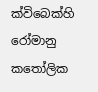ක්විබෙක්හි රෝමානු කතෝලික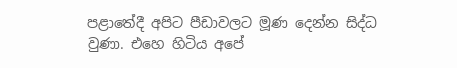පළාතේදී අපිට පීඩාවලට මූණ දෙන්න සිද්ධ වුණා. එහෙ හිටිය අපේ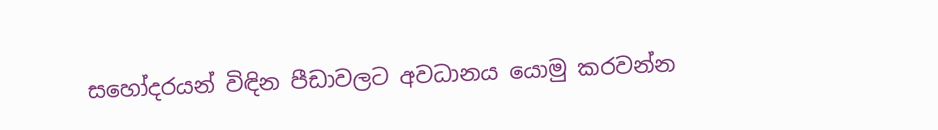සහෝදරයන් විඳින පීඩාවලට අවධානය යොමු කරවන්න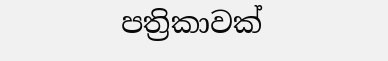පත්‍රිකාවක්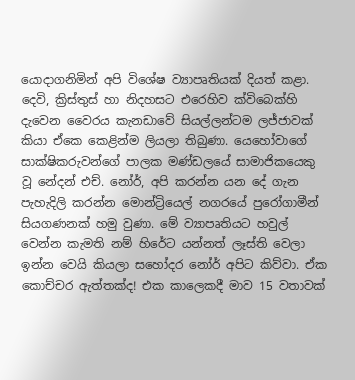යොදාගනිමින් අපි විශේෂ ව්‍යාපෘතියක් දියත් කළා. දෙවි, ක්‍රිස්තුස් හා නිදහසට එරෙහිව ක්විබෙක්හි දැවෙන වෛරය කැනඩාවේ සියල්ලන්ටම ලජ්ජාවක් කියා ඒකෙ කෙළින්ම ලියලා තිබුණා. යෙහෝවාගේ සාක්ෂිකරුවන්ගේ පාලක මණ්ඩලයේ සාමාජිකයෙකු වූ නේදන් එච්. නෝර්, අපි කරන්න යන දේ ගැන පැහැදිලි කරන්න මොන්ට්‍රියෙල් නගරයේ පුරෝගාමීන් සියගණනක් හමු වුණා. මේ ව්‍යාපෘතියට හවුල් වෙන්න කැමති නම් හිරේට යන්නත් ලෑස්ති වෙලා ඉන්න වෙයි කියලා සහෝදර නෝර් අපිට කිව්වා. ඒක කොච්චර ඇත්තක්ද! එක කාලෙකදී මාව 15 වතාවක්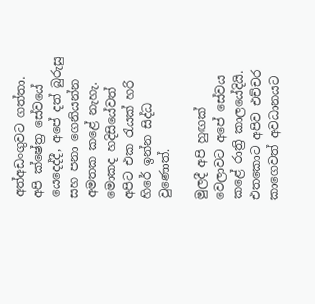අත්අඩංගුවට ගත්තා. අපි ක්ෂේත්‍ර සේවයේ යෙදෙද්දී, අපේ දත් බුරුසු සහ පනා ගෙනියන්න අමතක කළේ නැහැ. මොකද හදිසියේවත් අපිට එක රැයක් හරි හිරේ ඉන්න සිද්ධ වුණොත්.

මුලදී අපි හුඟක් වෙලාවට අපේ සේවය කළේ රාත්‍රි කාලයේදියි. එතකොට අපිව එච්චර කාගෙවත් අවධානයට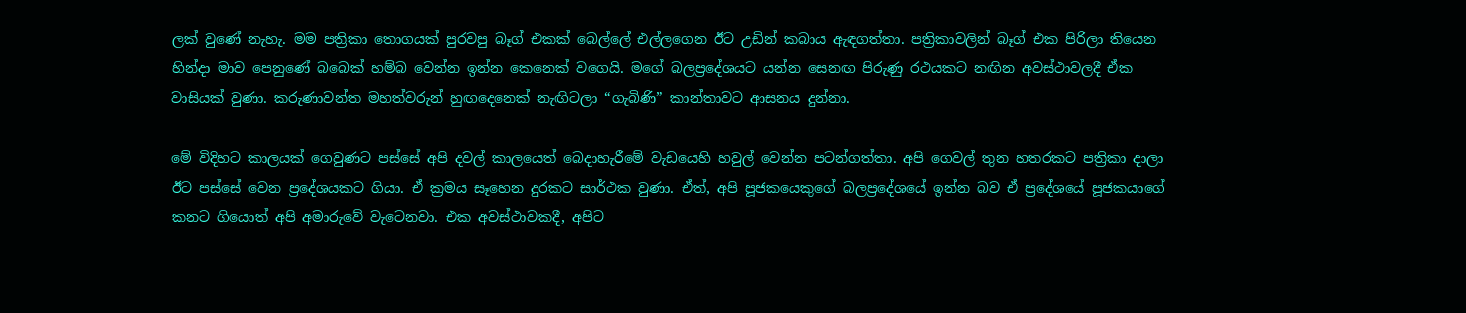ලක් වුණේ නැහැ. මම පත්‍රිකා තොගයක් පුරවපු බෑග් එකක් බෙල්ලේ එල්ලගෙන ඊට උඩින් කබාය ඇඳගත්තා. පත්‍රිකාවලින් බෑග් එක පිරිලා තියෙන හින්දා මාව පෙනුණේ බබෙක් හම්බ වෙන්න ඉන්න කෙනෙක් වගෙයි. මගේ බලප්‍රදේශයට යන්න සෙනඟ පිරුණු රථයකට නඟින අවස්ථාවලදී ඒක වාසියක් වුණා. කරුණාවන්ත මහත්වරුන් හුඟදෙනෙක් නැඟිටලා “ගැබිණි” කාන්තාවට ආසනය දුන්නා.

මේ විදිහට කාලයක් ගෙවුණට පස්සේ අපි දවල් කාලයෙත් බෙදාහැරීමේ වැඩයෙහි හවුල් වෙන්න පටන්ගත්තා. අපි ගෙවල් තුන හතරකට පත්‍රිකා දාලා ඊට පස්සේ වෙන ප්‍රදේශයකට ගියා. ඒ ක්‍රමය සෑහෙන දුරකට සාර්ථක වුණා. ඒත්, අපි පූජකයෙකුගේ බලප්‍රදේශයේ ඉන්න බව ඒ ප්‍රදේශයේ පූජකයාගේ කනට ගියොත් අපි අමාරුවේ වැටෙනවා. එක අවස්ථාවකදී, අපිට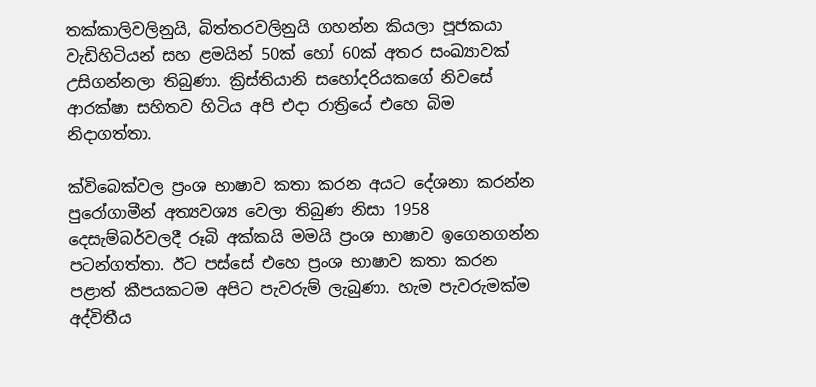තක්කාලිවලිනුයි, බිත්තරවලිනුයි ගහන්න කියලා පූජකයා වැඩිහිටියන් සහ ළමයින් 50ක් හෝ 60ක් අතර සංඛ්‍යාවක් උසිගන්නලා තිබුණා. ක්‍රිස්තියානි සහෝදරියකගේ නිවසේ ආරක්ෂා සහිතව හිටිය අපි එදා රාත්‍රියේ එහෙ බිම නිදාගත්තා.

ක්විබෙක්වල ප්‍රංශ භාෂාව කතා කරන අයට දේශනා කරන්න පුරෝගාමීන් අත්‍යවශ්‍ය වෙලා තිබුණ නිසා 1958 දෙසැම්බර්වලදී රූබි අක්කයි මමයි ප්‍රංශ භාෂාව ඉගෙනගන්න පටන්ගත්තා. ඊට පස්සේ එහෙ ප්‍රංශ භාෂාව කතා කරන පළාත් කීපයකටම අපිට පැවරුම් ලැබුණා. හැම පැවරුමක්ම අද්විතීය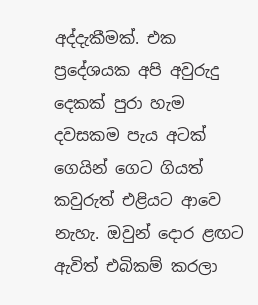අද්දැකීමක්. එක ප්‍රදේශයක අපි අවුරුදු දෙකක් පුරා හැම දවසකම පැය අටක් ගෙයින් ගෙට ගියත් කවුරුත් එළියට ආවෙ නැහැ. ඔවුන් දොර ළඟට ඇවිත් එබිකම් කරලා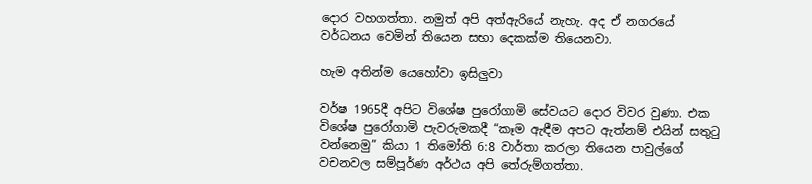දොර වහගත්තා. නමුත් අපි අත්ඇරියේ නැහැ. අද ඒ නගරයේ වර්ධනය වෙමින් තියෙන සභා දෙකක්ම තියෙනවා.

හැම අතින්ම යෙහෝවා ඉසිලුවා

වර්ෂ 1965දී අපිට විශේෂ පුරෝගාමි සේවයට දොර විවර වුණා. එක විශේෂ පුරෝගාමි පැවරුමකදී “කෑම ඇඳීම අපට ඇත්නම් එයින් සතුටු වන්නෙමු” කියා 1 තිමෝති 6:8 වාර්තා කරලා තියෙන පාවුල්ගේ වචනවල සම්පූර්ණ අර්ථය අපි තේරුම්ගත්තා.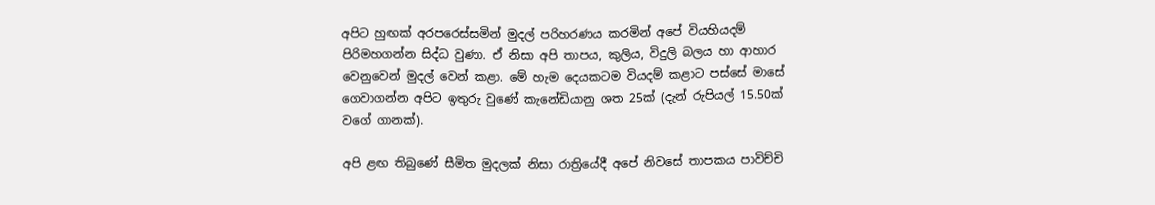අපිට හුඟක් අරපරෙස්සමින් මුදල් පරිහරණය කරමින් අපේ වියහියදම් පිරිමහගන්න සිද්ධ වුණා. ඒ නිසා අපි තාපය, කුලිය, විදුලි බලය හා ආහාර වෙනුවෙන් මුදල් වෙන් කළා. මේ හැම දෙයකටම වියදම් කළාට පස්සේ මාසේ ගෙවාගන්න අපිට ඉතුරු වුණේ කැනේඩියානු ශත 25ක් (දැන් රුපියල් 15.50ක් වගේ ගානක්).

අපි ළඟ තිබුණේ සීමිත මුදලක් නිසා රාත්‍රියේදී අපේ නිවසේ තාපකය පාවිච්චි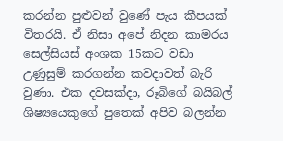කරන්න පුළුවන් වුණේ පැය කීපයක් විතරයි. ඒ නිසා අපේ නිදන කාමරය සෙල්සියස් අංශක 15කට වඩා උණුසුම් කරගන්න කවදාවත් බැරි වුණා. එක දවසක්දා, රූබිගේ බයිබල් ශිෂ්‍යයෙකුගේ පුතෙක් අපිව බලන්න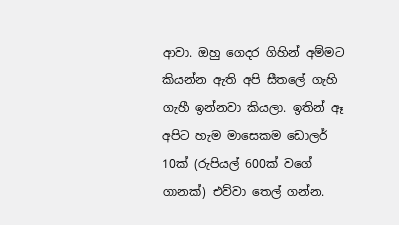ආවා. ඔහු ගෙදර ගිහින් අම්මට කියන්න ඇති අපි සීතලේ ගැහි ගැහී ඉන්නවා කියලා. ඉතින් ඈ අපිට හැම මාසෙකම ඩොලර් 10ක් (රුපියල් 600ක් වගේ ගානක්) එව්වා තෙල් ගන්න.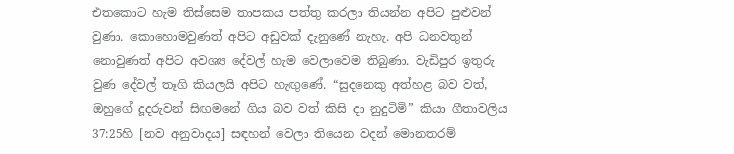එතකොට හැම තිස්සෙම තාපකය පත්තු කරලා තියන්න අපිට පුළුවන් වුණා. කොහොමවුණත් අපිට අඩුවක් දැනුණේ නැහැ. අපි ධනවතුන් නොවුණත් අපිට අවශ්‍ය දේවල් හැම වෙලාවෙම තිබුණා. වැඩිපුර ඉතුරු වුණ දේවල් තෑගි කියලයි අපිට හැඟුණේ. “සුදනෙකු අත්හළ බව වත්, ඔහුගේ දූදරුවන් සිඟමනේ ගිය බව වත් කිසි දා නුදුටිමි” කියා ගීතාවලිය 37:25හි [නව අනුවාදය] සඳහන් වෙලා තියෙන වදන් මොනතරම්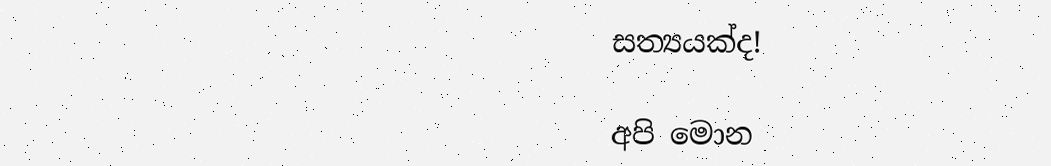සත්‍යයක්ද!

අපි මොන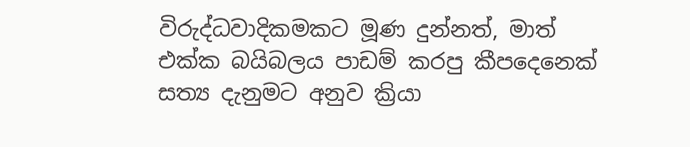විරුද්ධවාදිකමකට මූණ දුන්නත්, මාත් එක්ක බයිබලය පාඩම් කරපු කීපදෙනෙක් සත්‍ය දැනුමට අනුව ක්‍රියා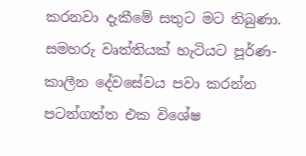කරනවා දැකීමේ සතුට මට තිබුණා. සමහරු වෘත්තියක් හැටියට පූර්ණ-කාලීන දේවසේවය පවා කරන්න පටන්ගත්ත එක විශේෂ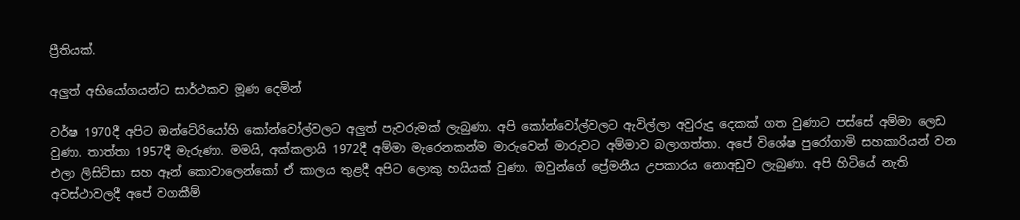ප්‍රීතියක්.

අලුත් අභියෝගයන්ට සාර්ථකව මූණ දෙමින්

වර්ෂ 1970දී අපිට ඔන්ටේරියෝහි කෝන්වෝල්වලට අලුත් පැවරුමක් ලැබුණා. අපි කෝන්වෝල්වලට ඇවිල්ලා අවුරුදු දෙකක් ගත වුණාට පස්සේ අම්මා ලෙඩ වුණා. තාත්තා 1957දී මැරුණා. මමයි, අක්කලායි 1972දී අම්මා මැරෙනකන්ම මාරුවෙන් මාරුවට අම්මාව බලාගත්තා. අපේ විශේෂ පුරෝගාමි සහකාරියන් වන එලා ලිසිට්සා සහ ඈන් කොවාලෙන්කෝ ඒ කාලය තුළදී අපිට ලොකු හයියක් වුණා. ඔවුන්ගේ ප්‍රේමනීය උපකාරය නොඅඩුව ලැබුණා. අපි හිටියේ නැති අවස්ථාවලදී අපේ වගකීම්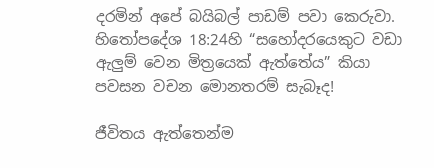දරමින් අපේ බයිබල් පාඩම් පවා කෙරුවා. හිතෝපදේශ 18:24හි “සහෝදරයෙකුට වඩා ඇලුම් වෙන මිත්‍රයෙක් ඇත්තේය” කියා පවසන වචන මොනතරම් සැබෑද!

ජීවිතය ඇත්තෙන්ම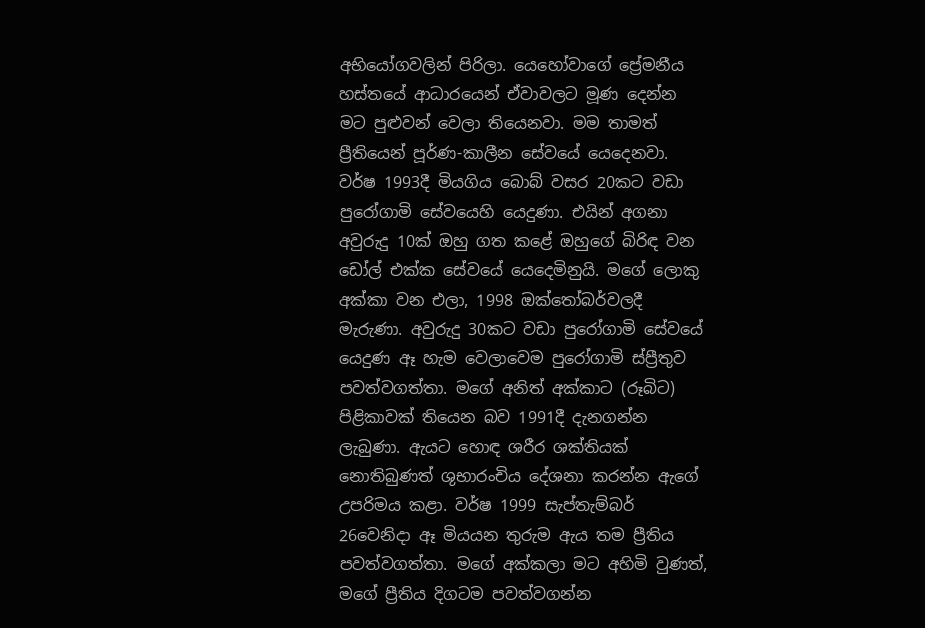අභියෝගවලින් පිරිලා. යෙහෝවාගේ ප්‍රේමනීය හස්තයේ ආධාරයෙන් ඒවාවලට මූණ දෙන්න මට පුළුවන් වෙලා තියෙනවා. මම තාමත් ප්‍රීතියෙන් පූර්ණ-කාලීන සේවයේ යෙදෙනවා. වර්ෂ 1993දී මියගිය බොබ් වසර 20කට වඩා පුරෝගාමි සේවයෙහි යෙදුණා. එයින් අගනා අවුරුදු 10ක් ඔහු ගත කළේ ඔහුගේ බිරිඳ වන ඩෝල් එක්ක සේවයේ යෙදෙමිනුයි. මගේ ලොකු අක්කා වන එලා, 1998 ඔක්තෝබර්වලදී මැරුණා. අවුරුදු 30කට වඩා පුරෝගාමි සේවයේ යෙදුණ ඈ හැම වෙලාවෙම පුරෝගාමි ස්ප්‍රීතුව පවත්වගත්තා. මගේ අනිත් අක්කාට (රූබිට) පිළිකාවක් තියෙන බව 1991දී දැනගන්න ලැබුණා. ඇයට හොඳ ශරීර ශක්තියක් නොතිබුණත් ශුභාරංචිය දේශනා කරන්න ඇගේ උපරිමය කළා. වර්ෂ 1999 සැප්තැම්බර් 26වෙනිදා ඈ මියයන තුරුම ඇය තම ප්‍රීතිය පවත්වගත්තා. මගේ අක්කලා මට අහිමි වුණත්, මගේ ප්‍රීතිය දිගටම පවත්වගන්න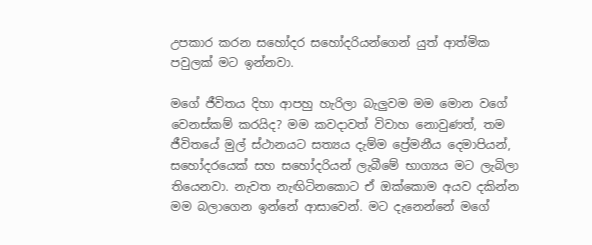උපකාර කරන සහෝදර සහෝදරියන්ගෙන් යුත් ආත්මික පවුලක් මට ඉන්නවා.

මගේ ජීවිතය දිහා ආපහු හැරිලා බැලුවම මම මොන වගේ වෙනස්කම් කරයිද? මම කවදාවත් විවාහ නොවුණත්, තම ජීවිතයේ මුල් ස්ථානයට සත්‍යය දැම්ම ප්‍රේමනීය දෙමාපියන්, සහෝදරයෙක් සහ සහෝදරියන් ලැබීමේ භාග්‍යය මට ලැබිලා තියෙනවා. නැවත නැඟිටිනකොට ඒ ඔක්කොම අයව දකින්න මම බලාගෙන ඉන්නේ ආසාවෙන්. මට දැනෙන්නේ මගේ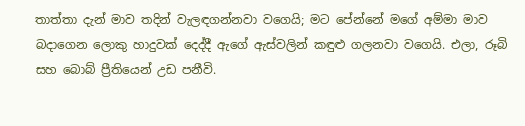තාත්තා දැන් මාව තදින් වැලඳගන්නවා වගෙයි; මට පේන්නේ මගේ අම්මා මාව බදාගෙන ලොකු හාදුවක් දෙද්දී ඇගේ ඇස්වලින් කඳුළු ගලනවා වගෙයි. එලා, රූබි සහ බොබ් ප්‍රීතියෙන් උඩ පනීවි.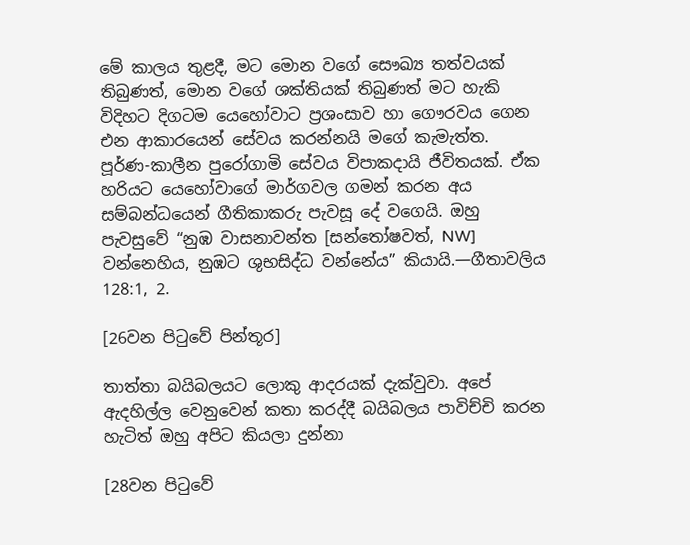මේ කාලය තුළදී, මට මොන වගේ සෞඛ්‍ය තත්වයක් තිබුණත්, මොන වගේ ශක්තියක් තිබුණත් මට හැකි විදිහට දිගටම යෙහෝවාට ප්‍රශංසාව හා ගෞරවය ගෙන එන ආකාරයෙන් සේවය කරන්නයි මගේ කැමැත්ත. පූර්ණ-කාලීන පුරෝගාමි සේවය විපාකදායි ජීවිතයක්. ඒක හරියට යෙහෝවාගේ මාර්ගවල ගමන් කරන අය සම්බන්ධයෙන් ගීතිකාකරු පැවසූ දේ වගෙයි. ඔහු පැවසුවේ “නුඹ වාසනාවන්ත [සන්තෝෂවත්, NW] වන්නෙහිය, නුඹට ශුභසිද්ධ වන්නේය” කියායි.—ගීතාවලිය 128:1, 2.

[26වන පිටුවේ පින්තූර]

තාත්තා බයිබලයට ලොකු ආදරයක් දැක්වුවා. අපේ ඇදහිල්ල වෙනුවෙන් කතා කරද්දී බයිබලය පාවිච්චි කරන හැටිත් ඔහු අපිට කියලා දුන්නා

[28වන පිටුවේ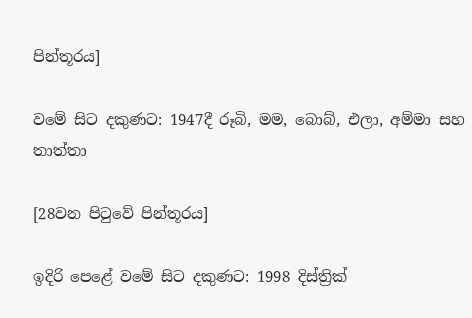පින්තූරය]

වමේ සිට දකුණට: 1947දී රූබි, මම, බොබ්, එලා, අම්මා සහ තාත්තා

[28වන පිටුවේ පින්තූරය]

ඉදිරි පෙළේ වමේ සිට දකුණට: 1998 දිස්ත්‍රික්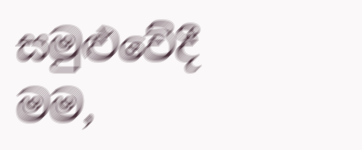සමුළුවේදී මම,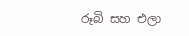රූබි සහ එලා